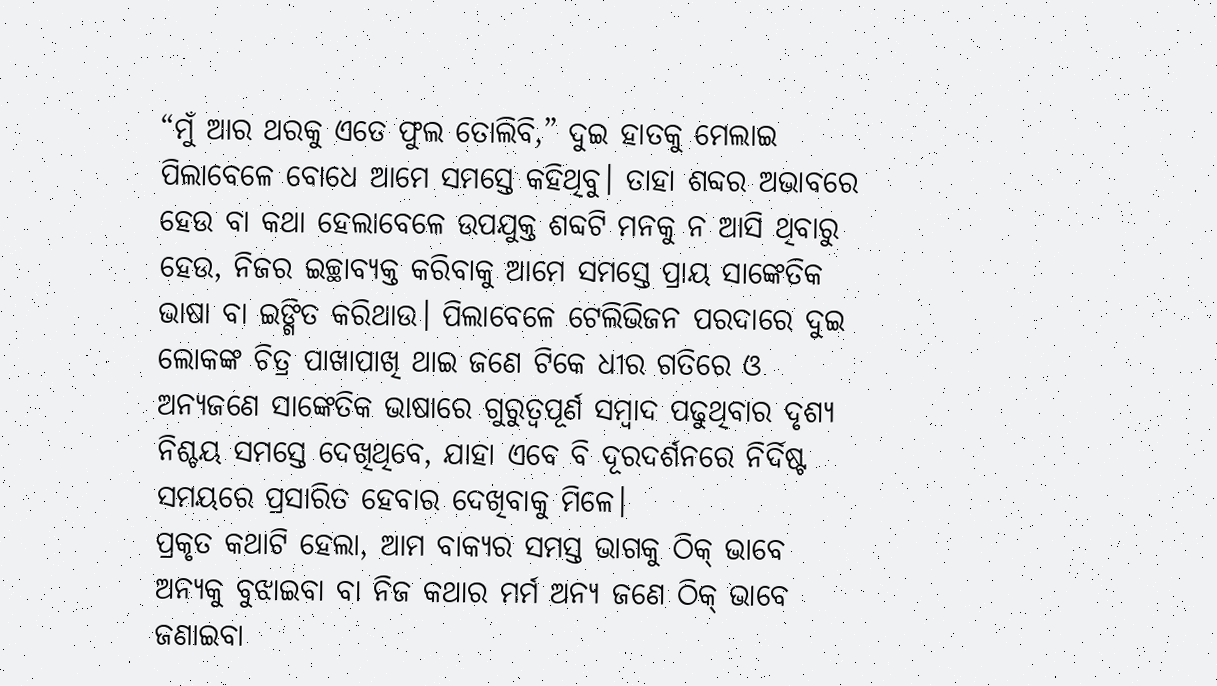“ମୁଁ ଆର ଥରକୁ ଏତେ ଫୁଲ ତୋଲିବି,” ଦୁଇ ହାତକୁ ମେଲାଇ ପିଲାବେଳେ ବୋଧେ ଆମେ ସମସ୍ତେ କହିଥିବୁ। ତାହା ଶବ୍ଦର ଅଭାବରେ ହେଉ ବା କଥା ହେଲାବେଳେ ଉପଯୁକ୍ତ ଶବ୍ଦଟି ମନକୁ ନ ଆସି ଥିବାରୁ ହେଉ, ନିଜର ଇଚ୍ଛାବ୍ୟକ୍ତ କରିବାକୁ ଆମେ ସମସ୍ତେ ପ୍ରାୟ ସାଙ୍କେତିକ ଭାଷା ବା ଇଙ୍ଗିତ କରିଥାଉ। ପିଲାବେଳେ ଟେଲିଭିଜନ ପରଦାରେ ଦୁଇ ଲୋକଙ୍କ ଚିତ୍ର ପାଖାପାଖି ଥାଇ ଜଣେ ଟିକେ ଧୀର ଗତିରେ ଓ ଅନ୍ୟଜଣେ ସାଙ୍କେତିକ ଭାଷାରେ ଗୁରୁତ୍ବପୂର୍ଣ ସମ୍ବାଦ ପଢୁଥିବାର ଦୃଶ୍ୟ ନିଶ୍ଚୟ ସମସ୍ତେ ଦେଖିଥିବେ, ଯାହା ଏବେ ବି ଦୂରଦର୍ଶନରେ ନିର୍ଦିଷ୍ଟ ସମୟରେ ପ୍ରସାରିତ ହେବାର ଦେଖିବାକୁ ମିଳେ।
ପ୍ରକୃତ କଥାଟି ହେଲା, ଆମ ବାକ୍ୟର ସମସ୍ତ ଭାଗକୁ ଠିକ୍ ଭାବେ ଅନ୍ୟକୁ ବୁଝାଇବା ବା ନିଜ କଥାର ମର୍ମ ଅନ୍ୟ ଜଣେ ଠିକ୍ ଭାବେ ଜଣାଇବା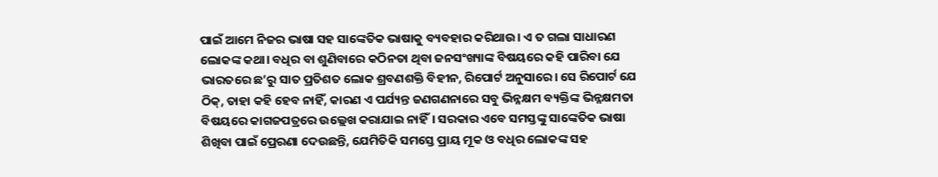ପାଇଁ ଆମେ ନିଜର ଭାଷା ସହ ସାଙ୍କେତିକ ଭାଷାକୁ ବ୍ୟବହାର କରିଥାଉ। ଏ ତ ଗଲା ସାଧାରଣ ଲୋକଙ୍କ କଥା। ବଧିର ବା ଶୁଣିବାରେ କଠିନତା ଥିବା ଜନସଂଖ୍ୟାଙ୍କ ବିଷୟରେ କହି ପାରିବା ଯେ ଭାରତରେ ଛ’ରୁ ସାତ ପ୍ରତିଶତ ଲୋକ ଶ୍ରବଣଶକ୍ତି ବିହୀନ, ରିପୋର୍ଟ ଅନୁସାରେ। ସେ ରିପୋର୍ଟ ଯେ ଠିକ୍, ତାହା କହି ହେବ ନାହିଁ, କାରଣ ଏ ପର୍ଯ୍ୟନ୍ତ ଜଣଗଣନାରେ ସବୁ ଭିନ୍ନକ୍ଷମ ବ୍ୟକ୍ତିଙ୍କ ଭିନ୍ନକ୍ଷମତା ବିଷୟରେ କାଗଜପତ୍ରରେ ଉଲ୍ଲେଖ କରାଯାଇ ନାହିଁ। ସରକାର ଏବେ ସମସ୍ତଙ୍କୁ ସାଙ୍କେତିକ ଭାଷା ଶିଖିବା ପାଇଁ ପ୍ରେରଣା ଦେଉଛନ୍ତି, ଯେମିତିକି ସମସ୍ତେ ପ୍ରାୟ ମୂକ ଓ ବଧିର ଲୋକଙ୍କ ସହ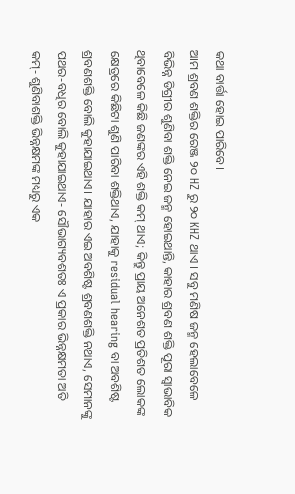କଥା ବାର୍ତ୍ତା ହୋଇ ପାରିବେ।
ଆମ ଶ୍ରବଣ ଶକ୍ତିର ରେଞ୍ଜ ୨୦ HZ ରୁ ୨୦ KHZ ଥାଏ । ସବୁ ମଣିଷ ଜନ୍ମ ହେଲାବେଳେ ବିଭିନ୍ନ ଡିଗ୍ରୀର ଶୁଣିବା ଶକ୍ତି ନେଇ ଜନ୍ମ ହୋଇଥାନ୍ତି, କାହାର ଶ୍ରବଣ ଶକ୍ତି ପୂରା ସ୍ବାଭାବିକ ଥିବାବେଳେ କିଛି ଜଣଙ୍କର ଏହି ଶକ୍ତି କମ୍ ଥାଏ; କିନ୍ତୁ ପ୍ରାୟ ଅନେଶତ ପ୍ରତିଶତ ଲୋକଙ୍କ କ୍ଷେତ୍ରରେ କିଛିଟା ଶୁଣି ପାରିବା ଶକ୍ତିଥାଏ, ଯାହାକୁ residual hearing ବା ଅବଶିଷ୍ଟ ଶ୍ରବଣଶକ୍ତି ବୋଲି କୁହାଯାଇଥାଏ। ଯାହାର ଏଇ ଅବଶିଷ୍ଟ ଶ୍ରବଣଶକ୍ତି ନଥାଏ, ସେମାନଙ୍କୁ ପଥର-ବଧିର ବୋଲି କୁହାଯାଇଥାଏ- ସୌଭାଗ୍ୟବଶତଃ ଏ ପ୍ରକାର ଭିନ୍ନକ୍ଷମତା ଅତି କମ୍- ଶୁଣିବାଶକ୍ତି ଭିନ୍ନକ୍ଷମଙ୍କ ମଧ୍ୟରୁ ଏକ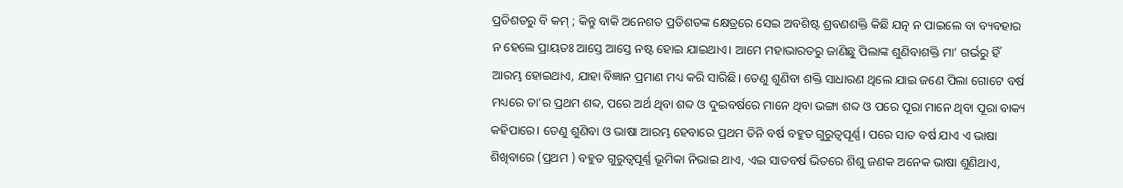ପ୍ରତିଶତରୁ ବି କମ୍ ; କିନ୍ତୁ ବାକି ଅନେଶତ ପ୍ରତିଶତଙ୍କ କ୍ଷେତ୍ରରେ ସେଇ ଅବଶିଷ୍ଟ ଶ୍ରବଣଶକ୍ତି କିଛି ଯତ୍ନ ନ ପାଇଲେ ବା ବ୍ୟବହାର ନ ହେଲେ ପ୍ରାୟତଃ ଆସ୍ତେ ଆସ୍ତେ ନଷ୍ଟ ହୋଇ ଯାଇଥାଏ। ଆମେ ମହାଭାରତରୁ ଜାଣିଛୁ ପିଲାଙ୍କ ଶୁଣିବାଶକ୍ତି ମା’ ଗର୍ଭରୁ ହିଁ ଆରମ୍ଭ ହୋଇଥାଏ, ଯାହା ବିଜ୍ଞାନ ପ୍ରମାଣ ମଧ୍ୟ କରି ସାରିଛି। ତେଣୁ ଶୁଣିବା ଶକ୍ତି ସାଧାରଣ ଥିଲେ ଯାଇ ଜଣେ ପିଲା ଗୋଟେ ବର୍ଷ ମଧ୍ୟରେ ତା’ର ପ୍ରଥମ ଶବ୍ଦ, ପରେ ଅର୍ଥ ଥିବା ଶବ୍ଦ ଓ ଦୁଇବର୍ଷରେ ମାନେ ଥିବା ଭଙ୍ଗା ଶବ୍ଦ ଓ ପରେ ପୂରା ମାନେ ଥିବା ପୂରା ବାକ୍ୟ କହିପାରେ। ତେଣୁ ଶୁଣିବା ଓ ଭାଷା ଆରମ୍ଭ ହେବାରେ ପ୍ରଥମ ତିନି ବର୍ଷ ବହୁତ ଗୁରୁତ୍ବପୂର୍ଣ୍ଣ। ପରେ ସାତ ବର୍ଷ ଯାଏ ଏ ଭାଷା ଶିଖିବାରେ (ପ୍ରଥମ ) ବହୁତ ଗୁରୁତ୍ବପୂର୍ଣ୍ଣ ଭୂମିକା ନିଭାଇ ଥାଏ, ଏଇ ସାତବର୍ଷ ଭିତରେ ଶିଶୁ ଜଣକ ଅନେକ ଭାଷା ଶୁଣିଥାଏ,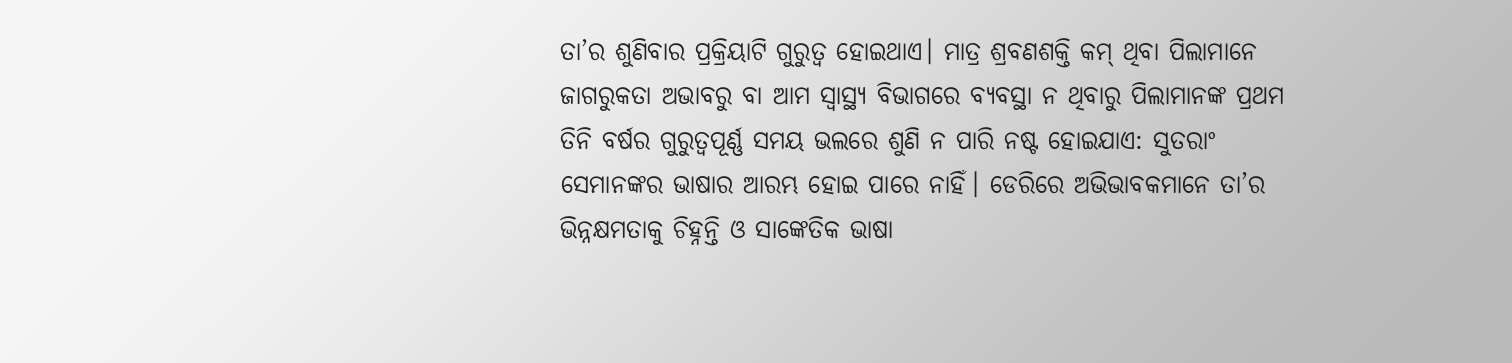ତା’ର ଶୁଣିବାର ପ୍ରକ୍ରିୟାଟି ଗୁରୁତ୍ବ ହୋଇଥାଏ। ମାତ୍ର ଶ୍ରବଣଶକ୍ତି କମ୍ ଥିବା ପିଲାମାନେ ଜାଗରୁକତା ଅଭାବରୁ ବା ଆମ ସ୍ୱାସ୍ଥ୍ୟ ବିଭାଗରେ ବ୍ୟବସ୍ଥା ନ ଥିବାରୁ ପିଲାମାନଙ୍କ ପ୍ରଥମ ତିନି ବର୍ଷର ଗୁରୁତ୍ବପୂର୍ଣ୍ଣ ସମୟ ଭଲରେ ଶୁଣି ନ ପାରି ନଷ୍ଟ ହୋଇଯାଏ: ସୁତରାଂ ସେମାନଙ୍କର ଭାଷାର ଆରମ୍ଭ ହୋଇ ପାରେ ନାହିଁ। ଡେରିରେ ଅଭିଭାବକମାନେ ତା’ର ଭିନ୍ନକ୍ଷମତାକୁ ଚିହ୍ନନ୍ତି ଓ ସାଙ୍କେତିକ ଭାଷା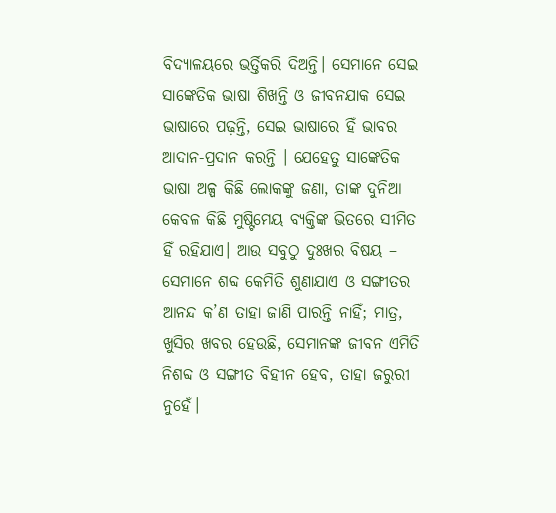ବିଦ୍ୟାଳୟରେ ଭର୍ତ୍ତିକରି ଦିଅନ୍ତି। ସେମାନେ ସେଇ ସାଙ୍କେତିକ ଭାଷା ଶିଖନ୍ତି ଓ ଜୀବନଯାକ ସେଇ ଭାଷାରେ ପଢ଼ନ୍ତି, ସେଇ ଭାଷାରେ ହିଁ ଭାବର ଆଦାନ-ପ୍ରଦାନ କରନ୍ତି । ଯେହେତୁ ସାଙ୍କେତିକ ଭାଷା ଅଳ୍ପ କିଛି ଲୋକଙ୍କୁ ଜଣା, ତାଙ୍କ ଦୁନିଆ କେବଳ କିଛି ମୁଷ୍ଟିମେୟ ବ୍ୟକ୍ତିଙ୍କ ଭିତରେ ସୀମିତ ହିଁ ରହିଯାଏ। ଆଉ ସବୁଠୁ ଦୁଃଖର ବିଷୟ – ସେମାନେ ଶବ୍ଦ କେମିତି ଶୁଣାଯାଏ ଓ ସଙ୍ଗୀତର ଆନନ୍ଦ କ’ଣ ତାହା ଜାଣି ପାରନ୍ତି ନାହିଁ; ମାତ୍ର, ଖୁସିର ଖବର ହେଉଛି, ସେମାନଙ୍କ ଜୀବନ ଏମିତି ନିଶବ୍ଦ ଓ ସଙ୍ଗୀତ ବିହୀନ ହେବ, ତାହା ଜରୁରୀ ନୁହେଁ।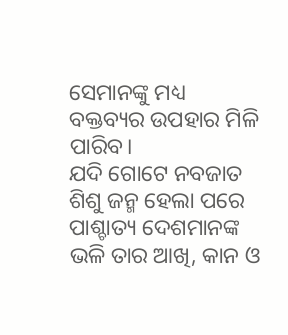ସେମାନଙ୍କୁ ମଧ୍ୟ ବକ୍ତବ୍ୟର ଉପହାର ମିଳି ପାରିବ।
ଯଦି ଗୋଟେ ନବଜାତ ଶିଶୁ ଜନ୍ମ ହେଲା ପରେ ପାଶ୍ଚାତ୍ୟ ଦେଶମାନଙ୍କ ଭଳି ତାର ଆଖି, କାନ ଓ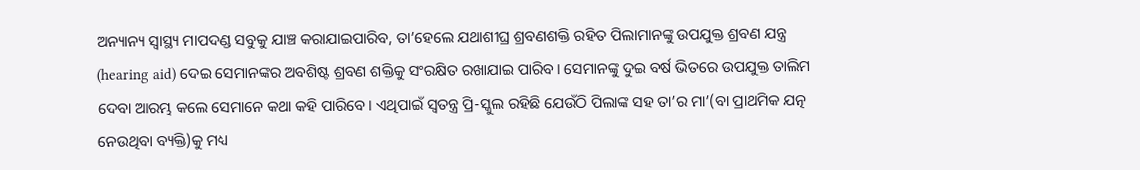ଅନ୍ୟାନ୍ୟ ସ୍ୱାସ୍ଥ୍ୟ ମାପଦଣ୍ଡ ସବୁକୁ ଯାଞ୍ଚ କରାଯାଇପାରିବ, ତା’ହେଲେ ଯଥାଶୀଘ୍ର ଶ୍ରବଣଶକ୍ତି ରହିତ ପିଲାମାନଙ୍କୁ ଉପଯୁକ୍ତ ଶ୍ରବଣ ଯନ୍ତ୍ର (hearing aid) ଦେଇ ସେମାନଙ୍କର ଅବଶିଷ୍ଟ ଶ୍ରବଣ ଶକ୍ତିକୁ ସଂରକ୍ଷିତ ରଖାଯାଇ ପାରିବ। ସେମାନଙ୍କୁ ଦୁଇ ବର୍ଷ ଭିତରେ ଉପଯୁକ୍ତ ତାଲିମ ଦେବା ଆରମ୍ଭ କଲେ ସେମାନେ କଥା କହି ପାରିବେ। ଏଥିପାଇଁ ସ୍ବତନ୍ତ୍ର ପ୍ରି-ସ୍କୁଲ ରହିଛି ଯେଉଁଠି ପିଲାଙ୍କ ସହ ତା’ର ମା’(ବା ପ୍ରାଥମିକ ଯତ୍ନ ନେଉଥିବା ବ୍ୟକ୍ତି)କୁ ମଧ୍ୟ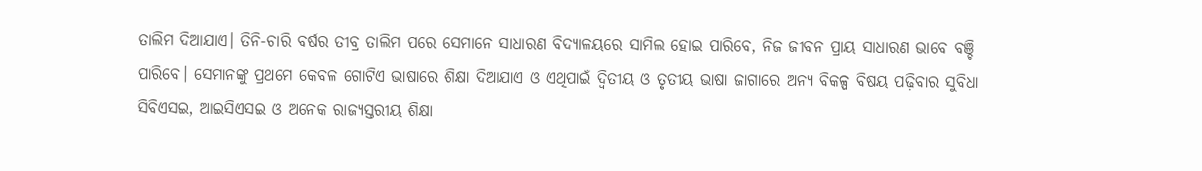ତାଲିମ ଦିଆଯାଏ। ତିନି-ଚାରି ବର୍ଷର ତୀବ୍ର ତାଲିମ ପରେ ସେମାନେ ସାଧାରଣ ବିଦ୍ୟାଳୟରେ ସାମିଲ ହୋଇ ପାରିବେ, ନିଜ ଜୀବନ ପ୍ରାୟ ସାଧାରଣ ଭାବେ ବଞ୍ଚି ପାରିବେ। ସେମାନଙ୍କୁ ପ୍ରଥମେ କେବଳ ଗୋଟିଏ ଭାଷାରେ ଶିକ୍ଷା ଦିଆଯାଏ ଓ ଏଥିପାଇଁ ଦ୍ବିତୀୟ ଓ ତୃତୀୟ ଭାଷା ଜାଗାରେ ଅନ୍ୟ ବିକଳ୍ପ ବିଷୟ ପଢ଼ିବାର ସୁବିଧା ସିବିଏସଇ, ଆଇସିଏସଇ ଓ ଅନେକ ରାଜ୍ୟସ୍ତରୀୟ ଶିକ୍ଷା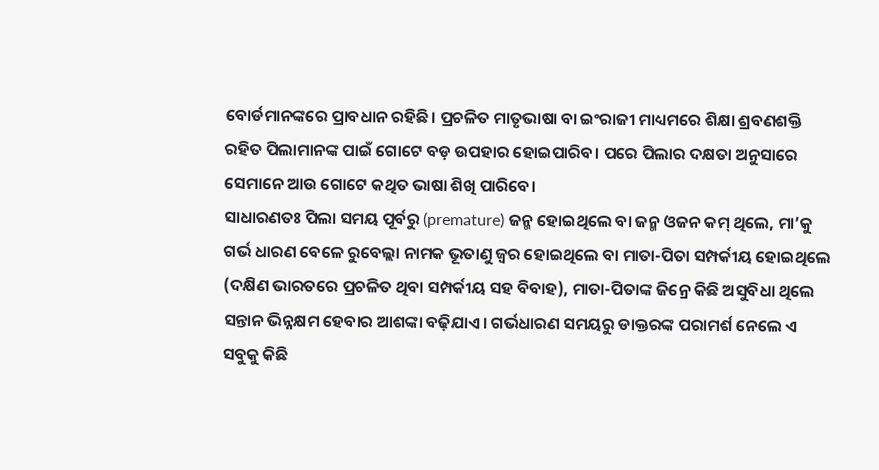ବୋର୍ଡମାନଙ୍କରେ ପ୍ରାବଧାନ ରହିଛି। ପ୍ରଚଳିତ ମାତୃଭାଷା ବା ଇଂରାଜୀ ମାଧ୍ୟମରେ ଶିକ୍ଷା ଶ୍ରବଣଶକ୍ତି ରହିତ ପିଲାମାନଙ୍କ ପାଇଁ ଗୋଟେ ବଡ଼ ଉପହାର ହୋଇପାରିବ। ପରେ ପିଲାର ଦକ୍ଷତା ଅନୁସାରେ ସେମାନେ ଆଉ ଗୋଟେ କଥିତ ଭାଷା ଶିଖି ପାରିବେ।
ସାଧାରଣତଃ ପିଲା ସମୟ ପୂର୍ବରୁ (premature) ଜନ୍ମ ହୋଇଥିଲେ ବା ଜନ୍ମ ଓଜନ କମ୍ ଥିଲେ, ମା’କୁ ଗର୍ଭ ଧାରଣ ବେଳେ ରୁବେଲ୍ଲା ନାମକ ଭୂତାଣୁ ଜ୍ବର ହୋଇଥିଲେ ବା ମାତା-ପିତା ସମ୍ପର୍କୀୟ ହୋଇଥିଲେ (ଦକ୍ଷିଣ ଭାରତରେ ପ୍ରଚଳିତ ଥିବା ସମ୍ପର୍କୀୟ ସହ ବିବାହ), ମାତା-ପିତାଙ୍କ ଜିନ୍ରେ କିଛି ଅସୁବିଧା ଥିଲେ ସନ୍ତାନ ଭିନ୍ନକ୍ଷମ ହେବାର ଆଶଙ୍କା ବଢ଼ିଯାଏ। ଗର୍ଭଧାରଣ ସମୟରୁ ଡାକ୍ତରଙ୍କ ପରାମର୍ଶ ନେଲେ ଏ ସବୁକୁ କିଛି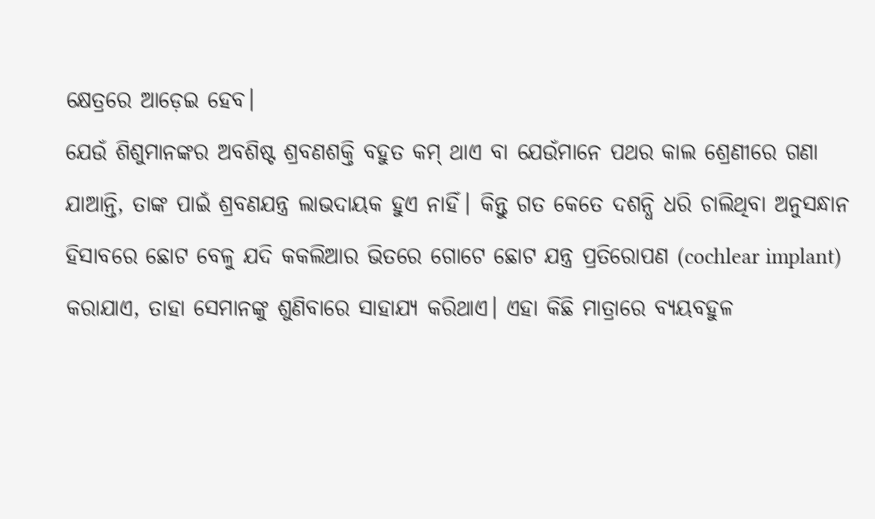କ୍ଷେତ୍ରରେ ଆଡ଼େଇ ହେବ।
ଯେଉଁ ଶିଶୁମାନଙ୍କର ଅବଶିଷ୍ଟ ଶ୍ରବଣଶକ୍ତି ବହୁତ କମ୍ ଥାଏ ବା ଯେଉଁମାନେ ପଥର କାଲ ଶ୍ରେଣୀରେ ଗଣା ଯାଆନ୍ତି, ତାଙ୍କ ପାଇଁ ଶ୍ରବଣଯନ୍ତ୍ର ଲାଭଦାୟକ ହୁଏ ନାହିଁ। କିନ୍ତୁ ଗତ କେତେ ଦଶନ୍ଧି ଧରି ଚାଲିଥିବା ଅନୁସନ୍ଧାନ ହିସାବରେ ଛୋଟ ବେଳୁ ଯଦି କକଲିଆର ଭିତରେ ଗୋଟେ ଛୋଟ ଯନ୍ତ୍ର ପ୍ରତିରୋପଣ (cochlear implant) କରାଯାଏ, ତାହା ସେମାନଙ୍କୁ ଶୁଣିବାରେ ସାହାଯ୍ୟ କରିଥାଏ। ଏହା କିଛି ମାତ୍ରାରେ ବ୍ୟୟବହୁଳ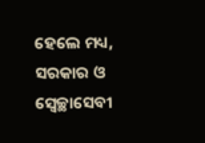ହେଲେ ମଧ୍ୟ, ସରକାର ଓ ସ୍ବେଚ୍ଛାସେବୀ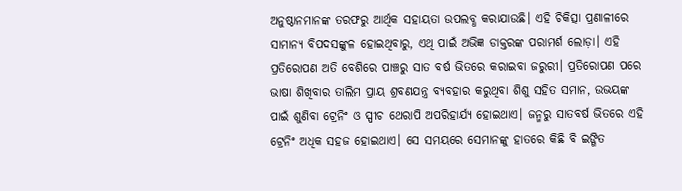ଅନୁଷ୍ଠାନମାନଙ୍କ ତରଫରୁ ଆର୍ଥିକ ସହାୟତା ଉପଲବ୍ଧ କରାଯାଉଛି। ଏହି ଚିକିତ୍ସା ପ୍ରଣାଳୀରେ ସାମାନ୍ୟ ବିପଦସଙ୍କୁଳ ହୋଇଥିବାରୁ, ଏଥି ପାଇଁ ଅଭିଜ୍ଞ ଡାକ୍ତରଙ୍କ ପରାମର୍ଶ ଲୋଡ଼ା। ଏହି ପ୍ରତିରୋପଣ ଅତି ବେଶିରେ ପାଞ୍ଚରୁ ସାତ ବର୍ଷ ଭିତରେ କରାଇବା ଜରୁରୀ। ପ୍ରତିରୋପଣ ପରେ ଭାଷା ଶିଖିବାର ତାଲିମ ପ୍ରାୟ ଶ୍ରବଣଯନ୍ତ୍ର ବ୍ୟବହାର କରୁଥିବା ଶିଶୁ ସହିତ ସମାନ, ଉଭୟଙ୍କ ପାଇଁ ଶୁଣିବା ଟ୍ରେନିଂ ଓ ସ୍ପୀଚ ଥେରାପି ଅପରିହାର୍ଯ୍ୟ ହୋଇଥାଏ। ଜନ୍ମରୁ ସାତବର୍ଷ ଭିତରେ ଏହି ଟ୍ରେନିଂ ଅଧିକ ସହଜ ହୋଇଥାଏ। ସେ ସମୟରେ ସେମାନଙ୍କୁ ହାତରେ କିଛି ବି ଇଙ୍ଗିତ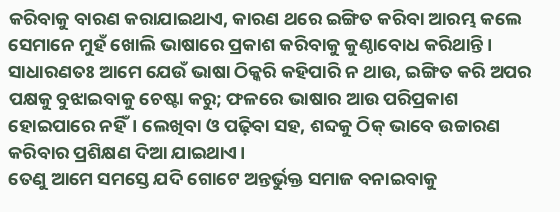କରିବାକୁ ବାରଣ କରାଯାଇଥାଏ, କାରଣ ଥରେ ଇଙ୍ଗିତ କରିବା ଆରମ୍ଭ କଲେ ସେମାନେ ମୁହଁ ଖୋଲି ଭାଷାରେ ପ୍ରକାଶ କରିବାକୁ କୁଣ୍ଠାବୋଧ କରିଥାନ୍ତି। ସାଧାରଣତଃ ଆମେ ଯେଉଁ ଭାଷା ଠିକ୍କରି କହିପାରି ନ ଥାଉ, ଇଙ୍ଗିତ କରି ଅପର ପକ୍ଷକୁ ବୁଝାଇବାକୁ ଚେଷ୍ଟା କରୁ; ଫଳରେ ଭାଷାର ଆଉ ପରିପ୍ରକାଶ ହୋଇପାରେ ନହିଁ। ଲେଖିବା ଓ ପଢ଼ିବା ସହ, ଶବ୍ଦକୁ ଠିକ୍ ଭାବେ ଉଚ୍ଚାରଣ କରିବାର ପ୍ରଶିକ୍ଷଣ ଦିଆ ଯାଇଥାଏ।
ତେଣୁ ଆମେ ସମସ୍ତେ ଯଦି ଗୋଟେ ଅନ୍ତର୍ଭୁକ୍ତ ସମାଜ ବନାଇବାକୁ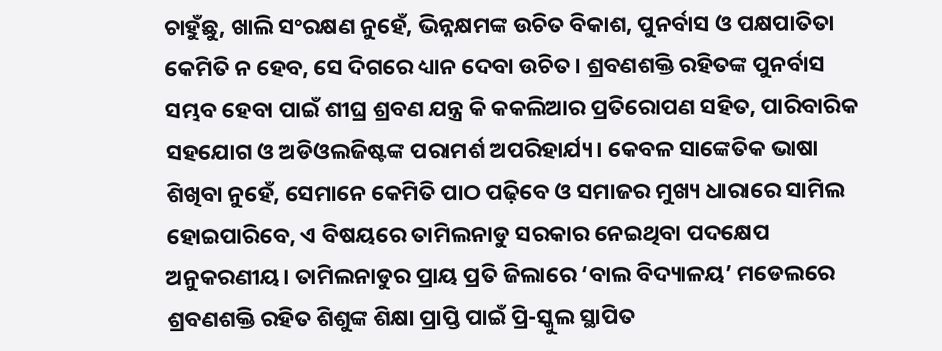ଚାହୁଁଛୁ, ଖାଲି ସଂରକ୍ଷଣ ନୁହେଁ, ଭିନ୍ନକ୍ଷମଙ୍କ ଉଚିତ ବିକାଶ, ପୁନର୍ବାସ ଓ ପକ୍ଷପାତିତା କେମିତି ନ ହେବ, ସେ ଦିଗରେ ଧ୍ୟାନ ଦେବା ଉଚିତ। ଶ୍ରବଣଶକ୍ତି ରହିତଙ୍କ ପୁନର୍ବାସ ସମ୍ଭବ ହେବା ପାଇଁ ଶୀଘ୍ର ଶ୍ରବଣ ଯନ୍ତ୍ର କି କକଲିଆର ପ୍ରତିରୋପଣ ସହିତ, ପାରିବାରିକ ସହଯୋଗ ଓ ଅଡିଓଲଜିଷ୍ଟଙ୍କ ପରାମର୍ଶ ଅପରିହାର୍ଯ୍ୟ। କେବଳ ସାଙ୍କେତିକ ଭାଷା ଶିଖିବା ନୁହେଁ, ସେମାନେ କେମିତି ପାଠ ପଢ଼ିବେ ଓ ସମାଜର ମୁଖ୍ୟ ଧାରାରେ ସାମିଲ ହୋଇପାରିବେ, ଏ ବିଷୟରେ ତାମିଲନାଡୁ ସରକାର ନେଇଥିବା ପଦକ୍ଷେପ ଅନୁକରଣୀୟ। ତାମିଲନାଡୁର ପ୍ରାୟ ପ୍ରତି ଜିଲାରେ ‘ବାଲ ବିଦ୍ୟାଳୟ’ ମଡେଲରେ ଶ୍ରବଣଶକ୍ତି ରହିତ ଶିଶୁଙ୍କ ଶିକ୍ଷା ପ୍ରାପ୍ତି ପାଇଁ ପ୍ରି-ସ୍କୁଲ ସ୍ଥାପିତ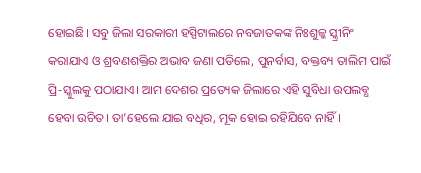ହୋଇଛି। ସବୁ ଜିଲା ସରକାରୀ ହସ୍ପିଟାଲରେ ନବଜାତକଙ୍କ ନିଃଶୁଳ୍କ ସ୍କ୍ରୀନିଂ କରାଯାଏ ଓ ଶ୍ରବଣଶକ୍ତିର ଅଭାବ ଜଣା ପଡିଲେ, ପୁନର୍ବାସ, ବକ୍ତବ୍ୟ ତାଲିମ ପାଇଁ ପ୍ରି-ସ୍କୁଲକୁ ପଠାଯାଏ। ଆମ ଦେଶର ପ୍ରତ୍ୟେକ ଜିଲାରେ ଏହି ସୁବିଧା ଉପଲବ୍ଧ ହେବା ଉଚିତ। ତା’ହେଲେ ଯାଇ ବଧିର, ମୂକ ହୋଇ ରହିଯିବେ ନାହିଁ।